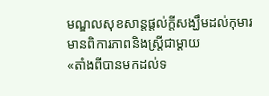មណ្ឌលសុខសាន្តផ្តល់ក្តីសង្ឃឹមដល់កុមារមានពិការភាពនិងស្ត្រីជាម្តាយ
«តាំងពីបានមកដល់ទ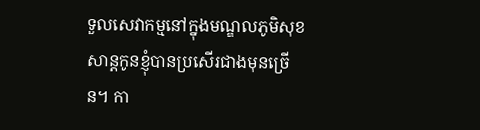ទួលសេវាកម្មនៅក្នុងមណ្ឌលភូមិសុខសាន្តកូនខ្ញុំបានប្រសើរជាងមុនច្រើន។ កា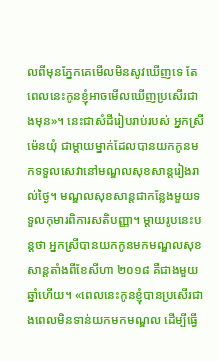លពីមុនភ្នែកគេមើលមិនសូវឃើញទេ តែពេលនេះកូនខ្ញុំអាចមើលឃើញប្រសើរជាងមុន»។ នេះជាសំដីរៀបរាប់របស់ អ្នកស្រីម៉េនយុំ ជាម្តាយម្នាក់ដែលបានយកកូនមកទទួលសេវានៅមណ្ឌលសុខសាន្តរៀងរាល់ថ្ងៃ។ មណ្ឌលសុខសាន្តជាកន្លែងមួយទទួលកុមារពិការសតិបញ្ញា។ ម្តាយរូបនេះបន្តថា អ្នកស្រីបានយកកូនមកមណ្ឌលសុខសាន្តតាំងពីខែសីហា ២០១៨ គឺជាងមួយឆ្នាំហើយ។ «ពេលនេះកូនខ្ញុំបានប្រសើរជាងពេលមិនទាន់យកមកមណ្ឌល ដើម្បីធ្វើ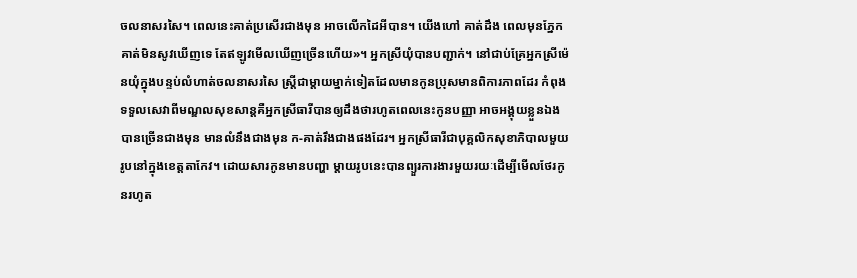ចលនាសរសៃ។ ពេលនេះគាត់ប្រសើរជាងមុន អាចលើកដៃអីបាន។ យើងហៅ គាត់ដឹង ពេលមុនភ្នែកគាត់មិនសូវឃើញទេ តែឥឡូវមើលឃើញច្រើនហើយ»។ អ្នកស្រីយុំបានបញ្ជាក់។ នៅជាប់គ្រែអ្នកស្រីម៉េនយុំក្នុងបន្ទប់លំហាត់ចលនាសរសៃ ស្រ្តីជាម្តាយម្នាក់ទៀតដែលមានកូនប្រុសមានពិការភាពដែរ កំពុងទទួលសេវាពីមណ្ឌលសុខសាន្តគឺអ្នកស្រីធារីបានឲ្យដឹងថារហូតពេលនេះកូនបញ្ញា អាចអង្គុយខ្លួនឯងបានច្រើនជាងមុន មានលំនឹងជាងមុន ក-គាត់រឹងជាងផងដែរ។ អ្នកស្រីធារីជាបុគ្គលិកសុខាភិបាលមួយរូបនៅក្នុងខេត្តតាកែវ។ ដោយសារកូនមានបញ្ហា ម្តាយរូបនេះបានព្យួរការងារមួយរយៈដើម្បីមើលថែរកូនរហូត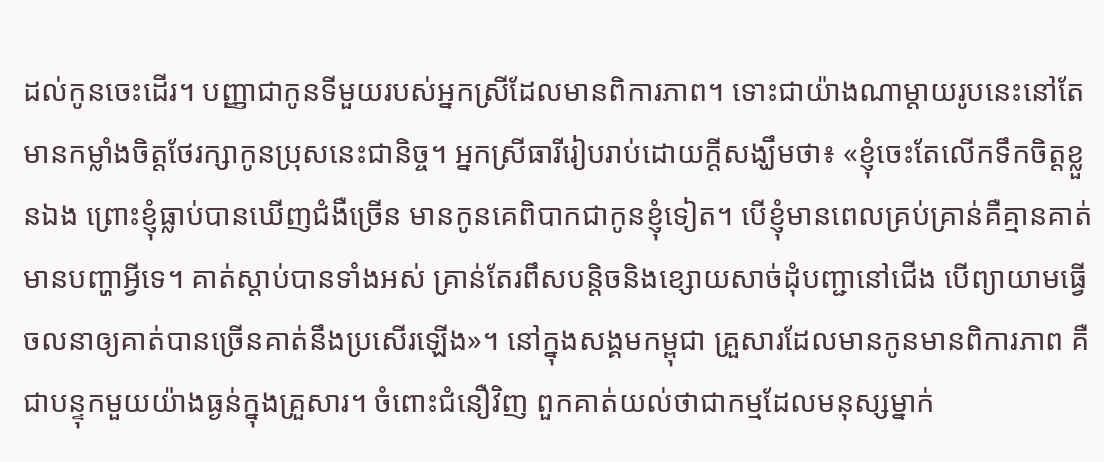ដល់កូនចេះដើរ។ បញ្ញាជាកូនទីមួយរបស់អ្នកស្រីដែលមានពិការភាព។ ទោះជាយ៉ាងណាម្តាយរូបនេះនៅតែមានកម្លាំងចិត្តថែរក្សាកូនប្រុសនេះជានិច្ច។ អ្នកស្រីធារីរៀបរាប់ដោយក្តីសង្ឃឹមថា៖ «ខ្ញុំចេះតែលើកទឹកចិត្តខ្លួនឯង ព្រោះខ្ញុំធ្លាប់បានឃើញជំងឺច្រើន មានកូនគេពិបាកជាកូនខ្ញុំទៀត។ បើខ្ញុំមានពេលគ្រប់គ្រាន់គឺគ្មានគាត់មានបញ្ហាអ្វីទេ។ គាត់ស្តាប់បានទាំងអស់ គ្រាន់តែរពឹសបន្តិចនិងខ្សោយសាច់ដុំបញ្ជានៅជើង បើព្យាយាមធ្វើចលនាឲ្យគាត់បានច្រើនគាត់នឹងប្រសើរឡើង»។ នៅក្នុងសង្គមកម្ពុជា គ្រួសារដែលមានកូនមានពិការភាព គឺជាបន្ទុកមួយយ៉ាងធ្ងន់ក្នុងគ្រួសារ។ ចំពោះជំនឿវិញ ពួកគាត់យល់ថាជាកម្មដែលមនុស្សម្នាក់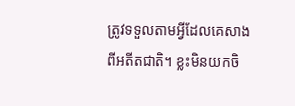ត្រូវទទួលតាមអ្វីដែលគេសាងពីអតីតជាតិ។ ខ្លះមិនយកចិ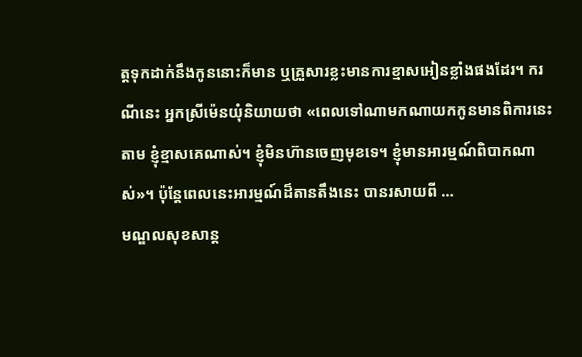ត្តទុកដាក់នឹងកូននោះក៏មាន ឬគ្រួសារខ្លះមានការខ្មាសអៀនខ្លាំងផងដែរ។ ករណីនេះ អ្នកស្រីម៉េនយុំនិយាយថា «ពេលទៅណាមកណាយកកូនមានពិការនេះតាម ខ្ញុំខ្មាសគេណាស់។ ខ្ញុំមិនហ៊ានចេញមុខទេ។ ខ្ញុំមានអារម្មណ៍ពិបាកណាស់»។ ប៉ុន្តែពេលនេះអារម្មណ៍ដ៏តានតឹងនេះ បានរសាយពី …
មណ្ឌលសុខសាន្ត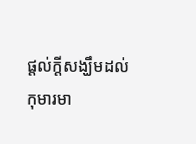ផ្តល់ក្តីសង្ឃឹមដល់កុមារមា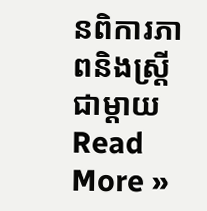នពិការភាពនិងស្ត្រីជាម្តាយ Read More »